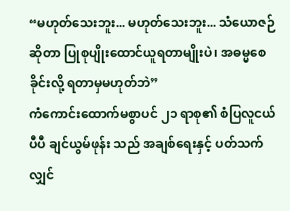“မဟုတ်သေးဘူး... မဟုတ်သေးဘူး... သံယောဇဉ်ဆိုတာ ပြုစုပျိုးထောင်ယူရတာမျိုးပဲ၊ အဓမ္မစေခိုင်းလို့ ရတာမှမဟုတ်ဘဲ”
ကံကောင်းထောက်မစွာပင် ၂၁ ရာစု၏ စံပြလူငယ်ပီပီ ချင်ယွမ်ဖုန်း သည် အချစ်ရေးနှင့် ပတ်သက်လျှင်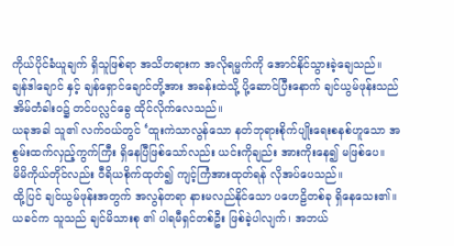ကိုယ်ပိုင်ခံယူချက် ရှိသူဖြစ်ရာ အသိတရားက အလိုရမ္မက်ကို အောင်နိုင်သွားခဲ့ချေသည်။
ချန်ဒါချောင် နှင့် ချန်ရှောင်ချောင်တို့အား အခန်းထဲသို့ ပို့ဆောင်ပြီးနောက် ချင်ယွမ်ဖုန်းသည် အိမ်တံခါးဝ၌ တင်ပလ္လင်ခွေ ထိုင်လိုက်လေသည်။
ယခုအခါ သူ၏ လက်ဝယ်တွင် ‘ထူးကဲသာလွန်သော နတ်ဘုရားစိုက်ပျိုးရေးစနစ်ဟူသော အစွမ်းထက်လှည့်ကွက်ကြီး ရှိနေပြီဖြစ်သော်လည်း ယင်းကိုချည်း အားကိုးနေ၍ မဖြစ်ပေ။
မိမိကိုယ်တိုင်လည်း ဝီရိယစိုက်ထုတ်၍ ကျင့်ကြံအားထုတ်ရန် လိုအပ်ပေသည်။
ထို့ပြင် ချင်ယွမ်ဖုန်းအတွက် အလွန်တရာ နားမလည်နိုင်သော ပဟေဠိတစ်ခု ရှိနေသေး၏။
ယခင်က သူသည် ချင်မိသားစု ၏ ပါရမီရှင်တစ်ဦး ဖြစ်ခဲ့ပါလျက်၊ အဘယ်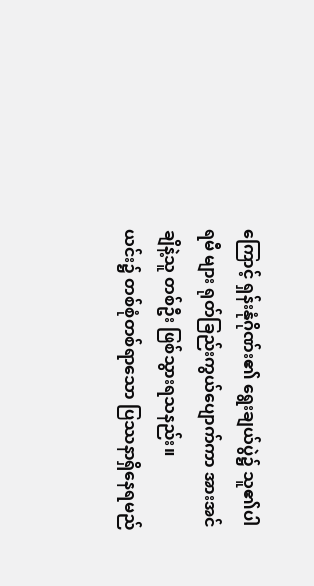ကြောင့် ရှန်းနုံဂိုဏ်း၏ ရွေးချယ်ပွဲ၌ သူ၏ပါရမီ များ ရုတ်ခြည်းကွယ်ပျောက်ကာ အားအင်ချိနဲ့သူ တစ်ဦး ဖြစ်သွားရသနည်း။
ယင်း၌ တစ်စုံတစ်ရာသော ပြဿနာရှိနေရမည်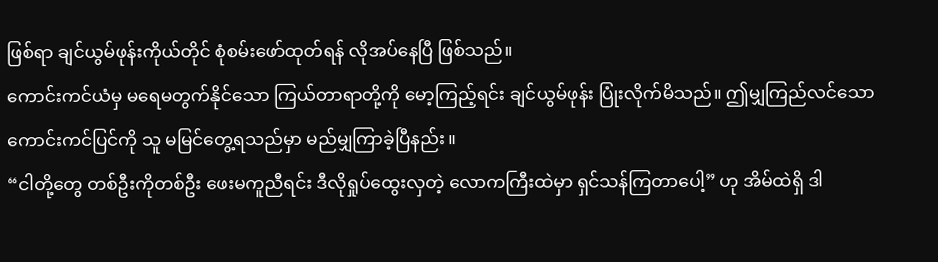ဖြစ်ရာ ချင်ယွမ်ဖုန်းကိုယ်တိုင် စုံစမ်းဖော်ထုတ်ရန် လိုအပ်နေပြီ ဖြစ်သည်။
ကောင်းကင်ယံမှ မရေမတွက်နိုင်သော ကြယ်တာရာတို့ကို မော့ကြည့်ရင်း ချင်ယွမ်ဖုန်း ပြုံးလိုက်မိသည်။ ဤမျှကြည်လင်သော ကောင်းကင်ပြင်ကို သူ မမြင်တွေ့ရသည်မှာ မည်မျှကြာခဲ့ပြီနည်း။
“ငါတို့တွေ တစ်ဦးကိုတစ်ဦး ဖေးမကူညီရင်း ဒီလိုရှုပ်ထွေးလှတဲ့ လောကကြီးထဲမှာ ရှင်သန်ကြတာပေါ့” ဟု အိမ်ထဲရှိ ဒါ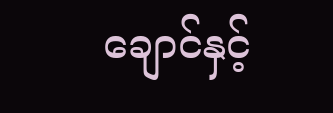ချောင်နှင့်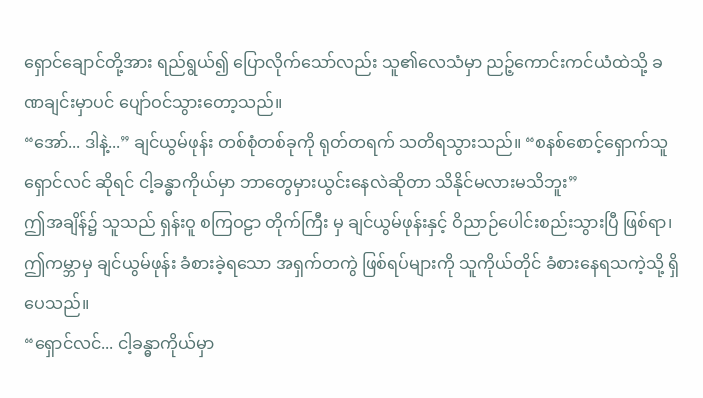ရှောင်ချောင်တို့အား ရည်ရွယ်၍ ပြောလိုက်သော်လည်း သူ၏လေသံမှာ ညဉ့်ကောင်းကင်ယံထဲသို့ ခဏချင်းမှာပင် ပျော်ဝင်သွားတော့သည်။
“အော်... ဒါနဲ့...” ချင်ယွမ်ဖုန်း တစ်စုံတစ်ခုကို ရုတ်တရက် သတိရသွားသည်။ “စနစ်စောင့်ရှောက်သူ ရှောင်လင် ဆိုရင် ငါ့ခန္ဓာကိုယ်မှာ ဘာတွေမှားယွင်းနေလဲဆိုတာ သိနိုင်မလားမသိဘူး”
ဤအချိန်၌ သူသည် ရှန်းဝူ စကြဝဠာ တိုက်ကြီး မှ ချင်ယွမ်ဖုန်းနှင့် ဝိညာဉ်ပေါင်းစည်းသွားပြီ ဖြစ်ရာ၊ ဤကမ္ဘာမှ ချင်ယွမ်ဖုန်း ခံစားခဲ့ရသော အရှက်တကွဲ ဖြစ်ရပ်များကို သူကိုယ်တိုင် ခံစားနေရသကဲ့သို့ ရှိပေသည်။
“ရှောင်လင်... ငါ့ခန္ဓာကိုယ်မှာ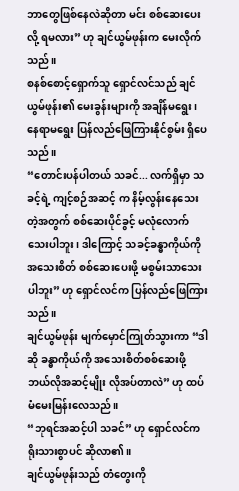ဘာတွေဖြစ်နေလဲဆိုတာ မင်း စစ်ဆေးပေးလို့ ရမလား” ဟု ချင်ယွမ်ဖုန်းက မေးလိုက်သည်။
စနစ်စောင့်ရှောက်သူ ရှောင်လင်သည် ချင်ယွမ်ဖုန်း၏ မေးခွန်းများကို အချိန်မရွေး၊ နေရာမရွေး ပြန်လည်ဖြေကြားနိုင်စွမ်း ရှိပေသည်။
“တောင်းပန်ပါတယ် သခင်... လက်ရှိမှာ သခင့်ရဲ့ ကျင့်စဉ်အဆင့် က နိမ့်လွန်းနေသေးတဲ့အတွက် စစ်ဆေးပိုင်ခွင့် မလုံလောက်သေးပါဘူး၊ ဒါကြောင့် သခင့်ခန္ဓာကိုယ်ကို အသေးစိတ် စစ်ဆေးပေးဖို့ မစွမ်းသာသေးပါဘူး” ဟု ရှောင်လင်က ပြန်လည်ဖြေကြားသည်။
ချင်ယွမ်ဖုန်း မျက်မှောင်ကြုတ်သွားကာ “ဒါဆို ခန္ဓာကိုယ်ကို အသေးစိတ်စစ်ဆေးဖို့ ဘယ်လိုအဆင့်မျိုး လိုအပ်တာလဲ” ဟု ထပ်မံမေးမြန်းလေသည်။
“ဘုရင်အဆင့်ပါ သခင်” ဟု ရှောင်လင်က ရိုးသားစွာပင် ဆိုလာ၏။
ချင်ယွမ်ဖုန်းသည် တံတွေးကို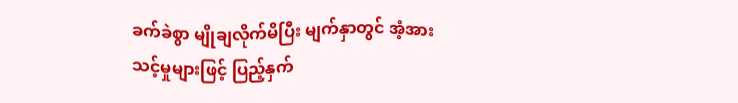ခက်ခဲစွာ မျိုချလိုက်မိပြီး မျက်နှာတွင် အံ့အားသင့်မှုများဖြင့် ပြည့်နှက်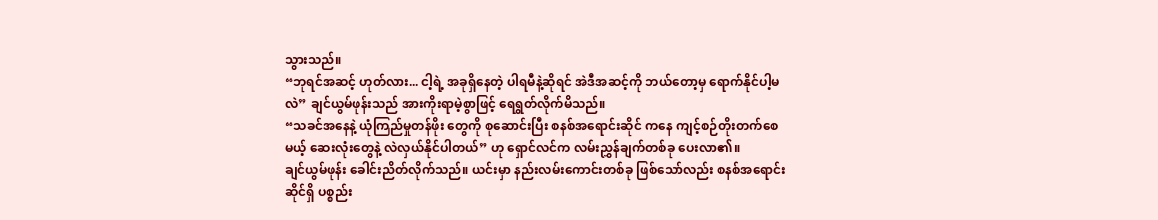သွားသည်။
“ဘုရင်အဆင့် ဟုတ်လား... ငါ့ရဲ့ အခုရှိနေတဲ့ ပါရမီနဲ့ဆိုရင် အဲဒီအဆင့်ကို ဘယ်တော့မှ ရောက်နိုင်ပါ့မလဲ” ချင်ယွမ်ဖုန်းသည် အားကိုးရာမဲ့စွာဖြင့် ရေရွတ်လိုက်မိသည်။
“သခင်အနေနဲ့ ယုံကြည်မှုတန်ဖိုး တွေကို စုဆောင်းပြီး စနစ်အရောင်းဆိုင် ကနေ ကျင့်စဉ်တိုးတက်စေမယ့် ဆေးလုံးတွေနဲ့ လဲလှယ်နိုင်ပါတယ်” ဟု ရှောင်လင်က လမ်းညွှန်ချက်တစ်ခု ပေးလာ၏။
ချင်ယွမ်ဖုန်း ခေါင်းညိတ်လိုက်သည်။ ယင်းမှာ နည်းလမ်းကောင်းတစ်ခု ဖြစ်သော်လည်း စနစ်အရောင်းဆိုင်ရှိ ပစ္စည်း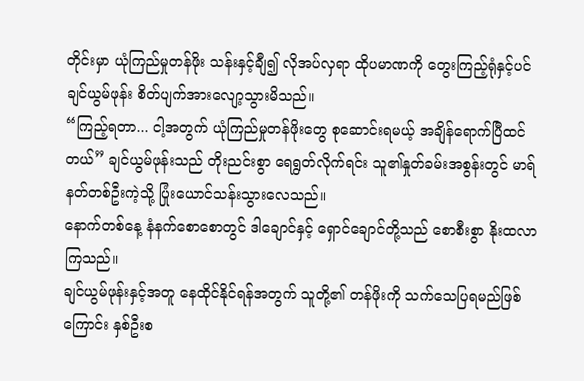တိုင်းမှာ ယုံကြည်မှုတန်ဖိုး သန်းနှင့်ချီ၍ လိုအပ်လှရာ ထိုပမာဏကို တွေးကြည့်ရုံနှင့်ပင် ချင်ယွမ်ဖုန်း စိတ်ပျက်အားလျော့သွားမိသည်။
“ကြည့်ရတာ... ငါ့အတွက် ယုံကြည်မှုတန်ဖိုးတွေ စုဆောင်းရမယ့် အချိန်ရောက်ပြီထင်တယ်” ချင်ယွမ်ဖုန်းသည် တိုးညင်းစွာ ရေရွတ်လိုက်ရင်း သူ၏နှုတ်ခမ်းအစွန်းတွင် မာရ်နတ်တစ်ဦးကဲ့သို့ ပြုံးယောင်သန်းသွားလေသည်။
နောက်တစ်နေ့ နံနက်စောစောတွင် ဒါချောင်နှင့် ရှောင်ချောင်တို့သည် စောစီးစွာ နိုးထလာကြသည်။
ချင်ယွမ်ဖုန်းနှင့်အတူ နေထိုင်နိုင်ရန်အတွက် သူတို့၏ တန်ဖိုးကို သက်သေပြရမည်ဖြစ်ကြောင်း နှစ်ဦးစ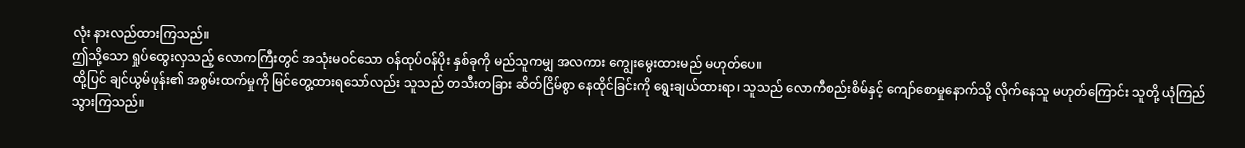လုံး နားလည်ထားကြသည်။
ဤသို့သော ရှုပ်ထွေးလှသည့် လောကကြီးတွင် အသုံးမဝင်သော ဝန်ထုပ်ဝန်ပိုး နှစ်ခုကို မည်သူကမျှ အလကား ကျွေးမွေးထားမည် မဟုတ်ပေ။
ထို့ပြင် ချင်ယွမ်ဖုန်း၏ အစွမ်းထက်မှုကို မြင်တွေ့ထားရသော်လည်း သူသည် တသီးတခြား ဆိတ်ငြိမ်စွာ နေထိုင်ခြင်းကို ရွေးချယ်ထားရာ၊ သူသည် လောကီစည်းစိမ်နှင့် ကျော်စောမှုနောက်သို့ လိုက်နေသူ မဟုတ်ကြောင်း သူတို့ ယုံကြည်သွားကြသည်။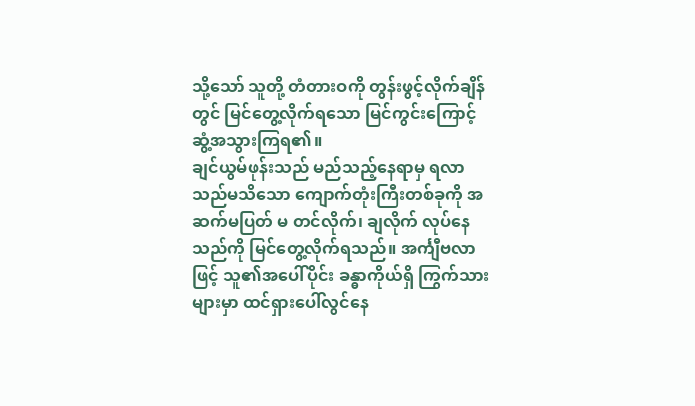သို့သော် သူတို့ တံတားဝကို တွန်းဖွင့်လိုက်ချိန်တွင် မြင်တွေ့လိုက်ရသော မြင်ကွင်းကြောင့် ဆွံ့အသွားကြရ၏။
ချင်ယွမ်ဖုန်းသည် မည်သည့်နေရာမှ ရလာသည်မသိသော ကျောက်တုံးကြီးတစ်ခုကို အဆက်မပြတ် မ တင်လိုက်၊ ချလိုက် လုပ်နေသည်ကို မြင်တွေ့လိုက်ရသည်။ အင်္ကျီဗလာဖြင့် သူ၏အပေါ်ပိုင်း ခန္ဓာကိုယ်ရှိ ကြွက်သားများမှာ ထင်ရှားပေါ်လွင်နေ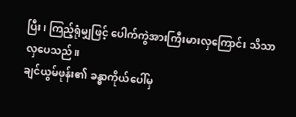ပြီး၊ ကြည့်ရုံမျှဖြင့် ပေါက်ကွဲအားကြီးမားလှကြောင်း သိသာလှပေသည်။
ချင်ယွမ်ဖုန်း၏ ခန္ဓာကိုယ်ပေါ်မှ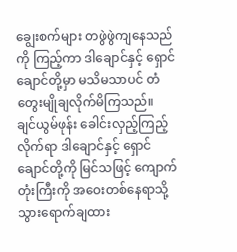ချွေးစက်များ တဖွဲဖွဲကျနေသည်ကို ကြည့်ကာ ဒါချောင်နှင့် ရှောင်ချောင်တို့မှာ မသိမသာပင် တံတွေးမျိုချလိုက်မိကြသည်။
ချင်ယွမ်ဖုန်း ခေါင်းလှည့်ကြည့်လိုက်ရာ ဒါချောင်နှင့် ရှောင်ချောင်တို့ကို မြင်သဖြင့် ကျောက်တုံးကြီးကို အဝေးတစ်နေရာသို့ သွားရောက်ချထား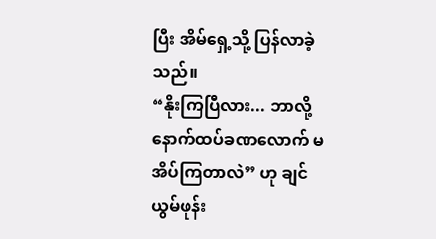ပြီး အိမ်ရှေ့သို့ ပြန်လာခဲ့သည်။
“နိုးကြပြီလား... ဘာလို့ နောက်ထပ်ခဏလောက် မအိပ်ကြတာလဲ” ဟု ချင်ယွမ်ဖုန်း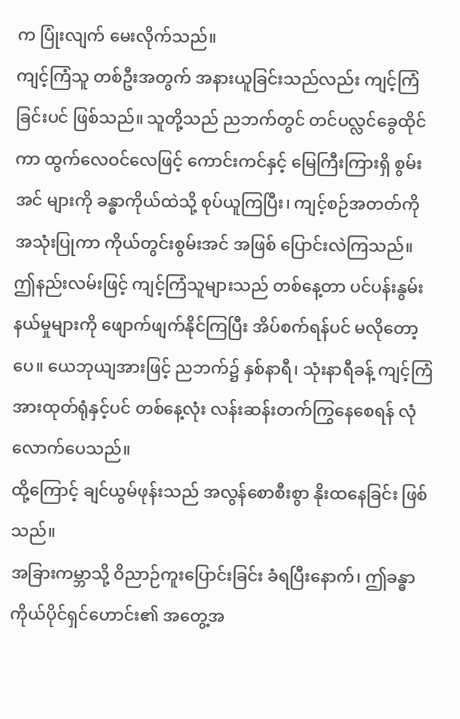က ပြုံးလျက် မေးလိုက်သည်။
ကျင့်ကြံသူ တစ်ဦးအတွက် အနားယူခြင်းသည်လည်း ကျင့်ကြံခြင်းပင် ဖြစ်သည်။ သူတို့သည် ညဘက်တွင် တင်ပလ္လင်ခွေထိုင်ကာ ထွက်လေဝင်လေဖြင့် ကောင်းကင်နှင့် မြေကြီးကြားရှိ စွမ်းအင် များကို ခန္ဓာကိုယ်ထဲသို့ စုပ်ယူကြပြီး၊ ကျင့်စဉ်အတတ်ကို အသုံးပြုကာ ကိုယ်တွင်းစွမ်းအင် အဖြစ် ပြောင်းလဲကြသည်။
ဤနည်းလမ်းဖြင့် ကျင့်ကြံသူများသည် တစ်နေ့တာ ပင်ပန်းနွမ်းနယ်မှုများကို ဖျောက်ဖျက်နိုင်ကြပြီး အိပ်စက်ရန်ပင် မလိုတော့ပေ။ ယေဘုယျအားဖြင့် ညဘက်၌ နှစ်နာရီ၊ သုံးနာရီခန့် ကျင့်ကြံအားထုတ်ရုံနှင့်ပင် တစ်နေ့လုံး လန်းဆန်းတက်ကြွနေစေရန် လုံလောက်ပေသည်။
ထို့ကြောင့် ချင်ယွမ်ဖုန်းသည် အလွန်စောစီးစွာ နိုးထနေခြင်း ဖြစ်သည်။
အခြားကမ္ဘာသို့ ဝိညာဉ်ကူးပြောင်းခြင်း ခံရပြီးနောက်၊ ဤခန္ဓာကိုယ်ပိုင်ရှင်ဟောင်း၏ အတွေ့အ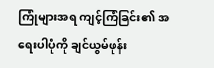ကြုံများအရ ကျင့်ကြံခြင်း၏ အရေးပါပုံကို ချင်ယွမ်ဖုန်း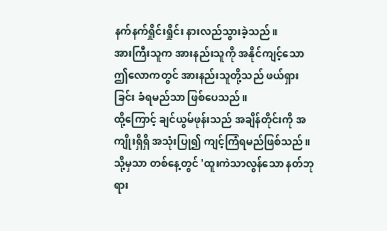နက်နက်ရှိုင်းရှိုင်း နားလည်သွားခဲ့သည်။
အားကြီးသူက အားနည်းသူကို အနိုင်ကျင့်သော ဤလောကတွင် အားနည်းသူတို့သည် ဖယ်ရှားခြင်း ခံရမည်သာ ဖြစ်ပေသည်။
ထို့ကြောင့် ချင်ယွမ်ဖုန်းသည် အချိန်တိုင်းကို အကျိုးရှိရှိ အသုံးပြု၍ ကျင့်ကြံရမည်ဖြစ်သည်။ သို့မှသာ တစ်နေ့တွင် 'ထူးကဲသာလွန်သော နတ်ဘုရား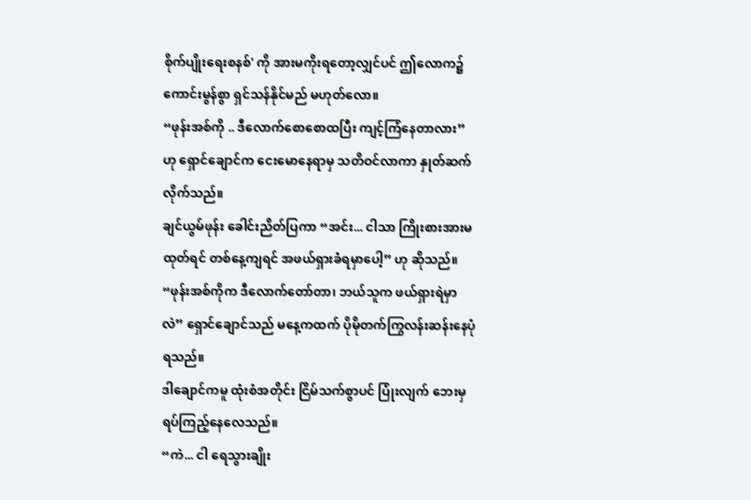စိုက်ပျိုးရေးစနစ်' ကို အားမကိုးရတော့လျှင်ပင် ဤလောက၌ ကောင်းမွန်စွာ ရှင်သန်နိုင်မည် မဟုတ်လော။
“ဖုန်းအစ်ကို .. ဒီလောက်စောစောထပြီး ကျင့်ကြံနေတာလား” ဟု ရှောင်ချောင်က ငေးမောနေရာမှ သတိဝင်လာကာ နှုတ်ဆက်လိုက်သည်။
ချင်ယွမ်ဖုန်း ခေါင်းညိတ်ပြကာ “အင်း... ငါသာ ကြိုးစားအားမထုတ်ရင် တစ်နေ့ကျရင် အဖယ်ရှားခံရမှာပေါ့” ဟု ဆိုသည်။
“ဖုန်းအစ်ကိုက ဒီလောက်တော်တာ၊ ဘယ်သူက ဖယ်ရှားရဲမှာလဲ” ရှောင်ချောင်သည် မနေ့ကထက် ပိုမိုတက်ကြွလန်းဆန်းနေပုံ ရသည်။
ဒါချောင်ကမူ ထုံးစံအတိုင်း ငြိမ်သက်စွာပင် ပြုံးလျက် ဘေးမှ ရပ်ကြည့်နေလေသည်။
“ကဲ... ငါ ရေသွားချိုး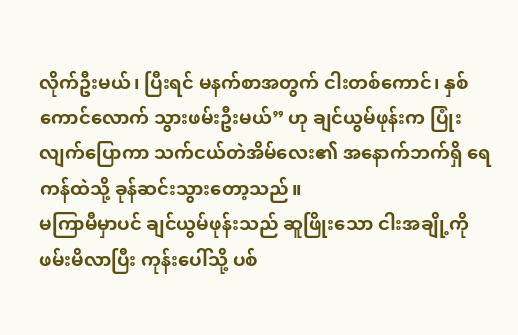လိုက်ဦးမယ်၊ ပြီးရင် မနက်စာအတွက် ငါးတစ်ကောင်၊ နှစ်ကောင်လောက် သွားဖမ်းဦးမယ်” ဟု ချင်ယွမ်ဖုန်းက ပြုံးလျက်ပြောကာ သက်ငယ်တဲအိမ်လေး၏ အနောက်ဘက်ရှိ ရေကန်ထဲသို့ ခုန်ဆင်းသွားတော့သည်။
မကြာမီမှာပင် ချင်ယွမ်ဖုန်းသည် ဆူဖြိုးသော ငါးအချို့ကို ဖမ်းမိလာပြီး ကုန်းပေါ်သို့ ပစ်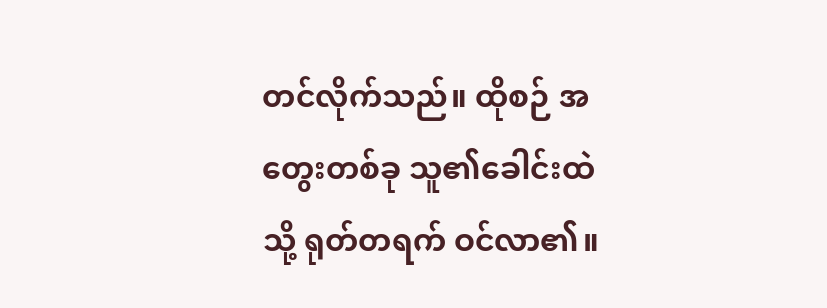တင်လိုက်သည်။ ထိုစဉ် အတွေးတစ်ခု သူ၏ခေါင်းထဲသို့ ရုတ်တရက် ဝင်လာ၏။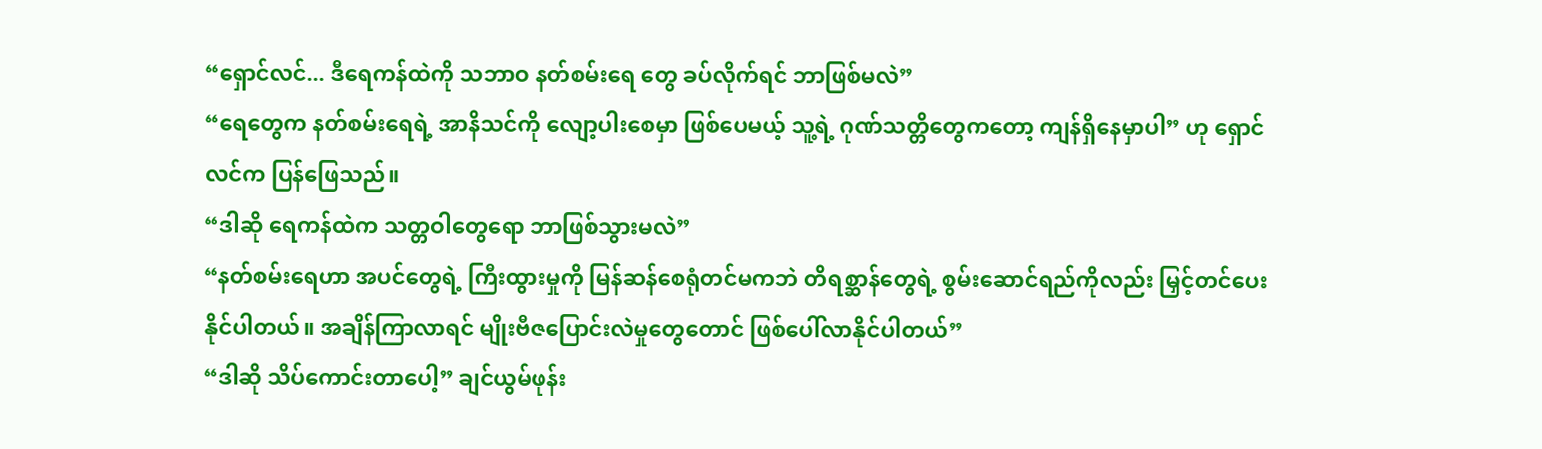“ရှောင်လင်... ဒီရေကန်ထဲကို သဘာဝ နတ်စမ်းရေ တွေ ခပ်လိုက်ရင် ဘာဖြစ်မလဲ”
“ရေတွေက နတ်စမ်းရေရဲ့ အာနိသင်ကို လျော့ပါးစေမှာ ဖြစ်ပေမယ့် သူ့ရဲ့ ဂုဏ်သတ္တိတွေကတော့ ကျန်ရှိနေမှာပါ” ဟု ရှောင်လင်က ပြန်ဖြေသည်။
“ဒါဆို ရေကန်ထဲက သတ္တဝါတွေရော ဘာဖြစ်သွားမလဲ”
“နတ်စမ်းရေဟာ အပင်တွေရဲ့ ကြီးထွားမှုကို မြန်ဆန်စေရုံတင်မကဘဲ တိရစ္ဆာန်တွေရဲ့ စွမ်းဆောင်ရည်ကိုလည်း မြှင့်တင်ပေးနိုင်ပါတယ်။ အချိန်ကြာလာရင် မျိုးဗီဇပြောင်းလဲမှုတွေတောင် ဖြစ်ပေါ်လာနိုင်ပါတယ်”
“ဒါဆို သိပ်ကောင်းတာပေါ့” ချင်ယွမ်ဖုန်း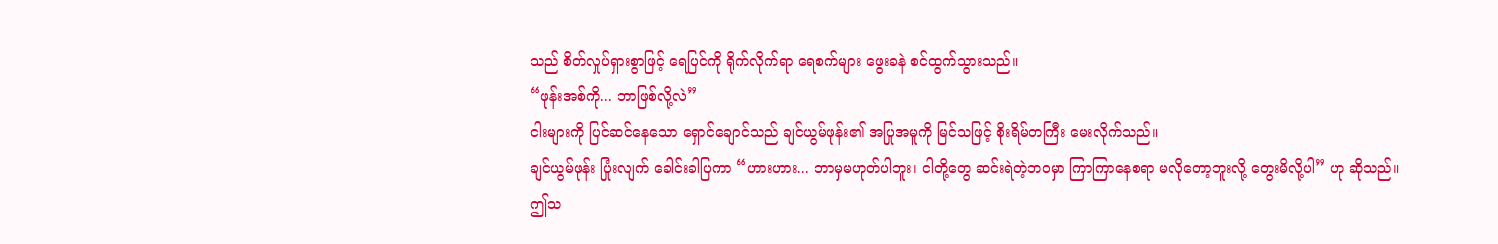သည် စိတ်လှုပ်ရှားစွာဖြင့် ရေပြင်ကို ရိုက်လိုက်ရာ ရေစက်များ ဖွေးခနဲ စင်ထွက်သွားသည်။
“ဖုန်းအစ်ကို... ဘာဖြစ်လို့လဲ”
ငါးများကို ပြင်ဆင်နေသော ရှောင်ချောင်သည် ချင်ယွမ်ဖုန်း၏ အပြုအမူကို မြင်သဖြင့် စိုးရိမ်တကြီး မေးလိုက်သည်။
ချင်ယွမ်ဖုန်း ပြုံးလျက် ခေါင်းခါပြကာ “ဟားဟား... ဘာမှမဟုတ်ပါဘူး၊ ငါတို့တွေ ဆင်းရဲတဲ့ဘဝမှာ ကြာကြာနေစရာ မလိုတော့ဘူးလို့ တွေးမိလို့ပါ” ဟု ဆိုသည်။
ဤသ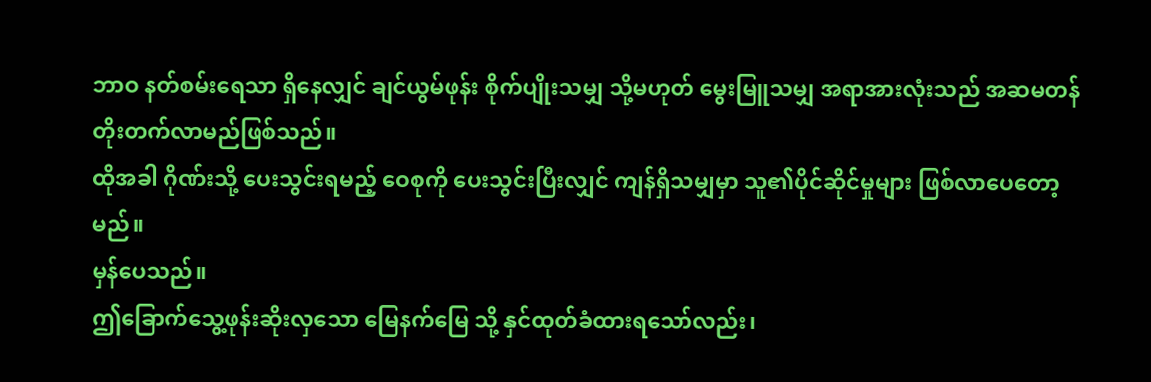ဘာဝ နတ်စမ်းရေသာ ရှိနေလျှင် ချင်ယွမ်ဖုန်း စိုက်ပျိုးသမျှ သို့မဟုတ် မွေးမြူသမျှ အရာအားလုံးသည် အဆမတန် တိုးတက်လာမည်ဖြစ်သည်။
ထိုအခါ ဂိုဏ်းသို့ ပေးသွင်းရမည့် ဝေစုကို ပေးသွင်းပြီးလျှင် ကျန်ရှိသမျှမှာ သူ၏ပိုင်ဆိုင်မှုများ ဖြစ်လာပေတော့မည်။
မှန်ပေသည်။
ဤခြောက်သွေ့ဖုန်းဆိုးလှသော မြေနက်မြေ သို့ နှင်ထုတ်ခံထားရသော်လည်း၊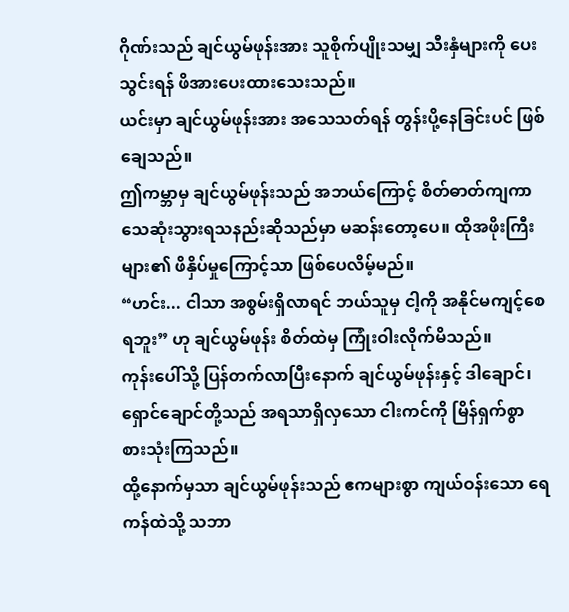ဂိုဏ်းသည် ချင်ယွမ်ဖုန်းအား သူစိုက်ပျိုးသမျှ သီးနှံများကို ပေးသွင်းရန် ဖိအားပေးထားသေးသည်။
ယင်းမှာ ချင်ယွမ်ဖုန်းအား အသေသတ်ရန် တွန်းပို့နေခြင်းပင် ဖြစ်ချေသည်။
ဤကမ္ဘာမှ ချင်ယွမ်ဖုန်းသည် အဘယ်ကြောင့် စိတ်ဓာတ်ကျကာ သေဆုံးသွားရသနည်းဆိုသည်မှာ မဆန်းတော့ပေ။ ထိုအဖိုးကြီးများ၏ ဖိနှိပ်မှုကြောင့်သာ ဖြစ်ပေလိမ့်မည်။
“ဟင်း... ငါသာ အစွမ်းရှိလာရင် ဘယ်သူမှ ငါ့ကို အနိုင်မကျင့်စေရဘူး” ဟု ချင်ယွမ်ဖုန်း စိတ်ထဲမှ ကြုံးဝါးလိုက်မိသည်။
ကုန်းပေါ်သို့ ပြန်တက်လာပြီးနောက် ချင်ယွမ်ဖုန်းနှင့် ဒါချောင်၊ ရှောင်ချောင်တို့သည် အရသာရှိလှသော ငါးကင်ကို မြိန်ရှက်စွာ စားသုံးကြသည်။
ထို့နောက်မှသာ ချင်ယွမ်ဖုန်းသည် ဧကများစွာ ကျယ်ဝန်းသော ရေကန်ထဲသို့ သဘာ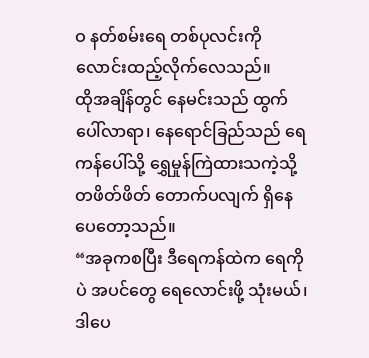ဝ နတ်စမ်းရေ တစ်ပုလင်းကို လောင်းထည့်လိုက်လေသည်။
ထိုအချိန်တွင် နေမင်းသည် ထွက်ပေါ်လာရာ၊ နေရောင်ခြည်သည် ရေကန်ပေါ်သို့ ရွှေမှုန်ကြဲထားသကဲ့သို့ တဖိတ်ဖိတ် တောက်ပလျက် ရှိနေပေတော့သည်။
“အခုကစပြီး ဒီရေကန်ထဲက ရေကိုပဲ အပင်တွေ ရေလောင်းဖို့ သုံးမယ်၊ ဒါပေ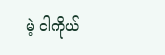မဲ့ ငါကိုယ်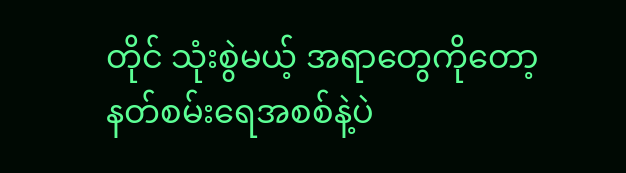တိုင် သုံးစွဲမယ့် အရာတွေကိုတော့ နတ်စမ်းရေအစစ်နဲ့ပဲ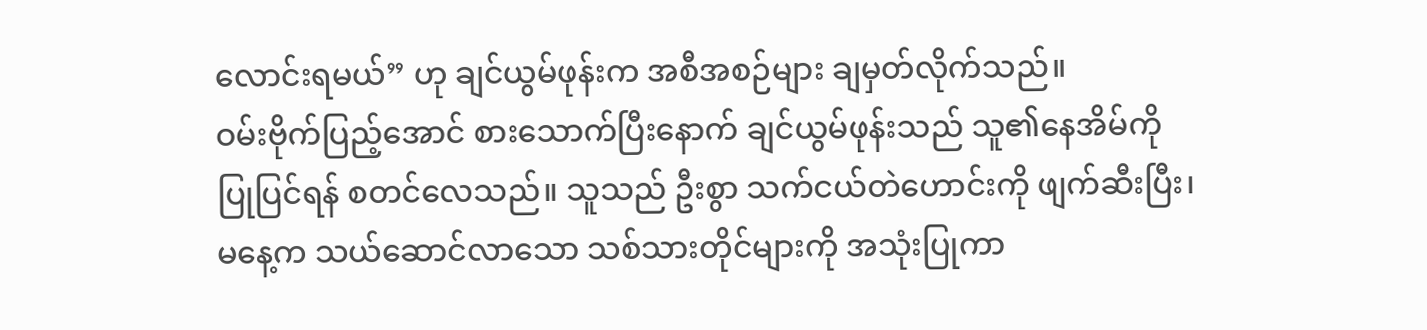လောင်းရမယ်” ဟု ချင်ယွမ်ဖုန်းက အစီအစဉ်များ ချမှတ်လိုက်သည်။
ဝမ်းဗိုက်ပြည့်အောင် စားသောက်ပြီးနောက် ချင်ယွမ်ဖုန်းသည် သူ၏နေအိမ်ကို ပြုပြင်ရန် စတင်လေသည်။ သူသည် ဦးစွာ သက်ငယ်တဲဟောင်းကို ဖျက်ဆီးပြီး၊ မနေ့က သယ်ဆောင်လာသော သစ်သားတိုင်များကို အသုံးပြုကာ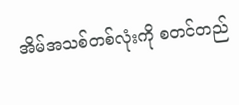အိမ်အသစ်တစ်လုံးကို စတင်တည်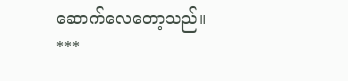ဆောက်လေတော့သည်။
***